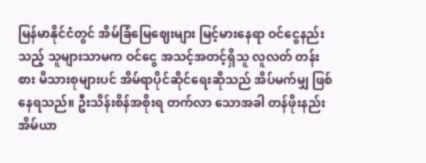မြန်မာနိုင်ငံတွင် အိမ်ခြံမြေဈေးများ မြင့်မားနေရာ ဝင်ငွေနည်းသည့် သူများသာမက ဝင်ငွေ အသင့်အတင့်ရှိသူ လူလတ် တန်းစား မိသားစုများပင် အိမ်ရာပိုင်ဆိုင်ရေးဆိုသည် အိပ်မက်မျှ ဖြစ်နေရသည်။ ဦးသိန်းစိန်အစိုးရ တက်လာ သောအခါ တန်ဖိုးနည်းအိမ်ယာ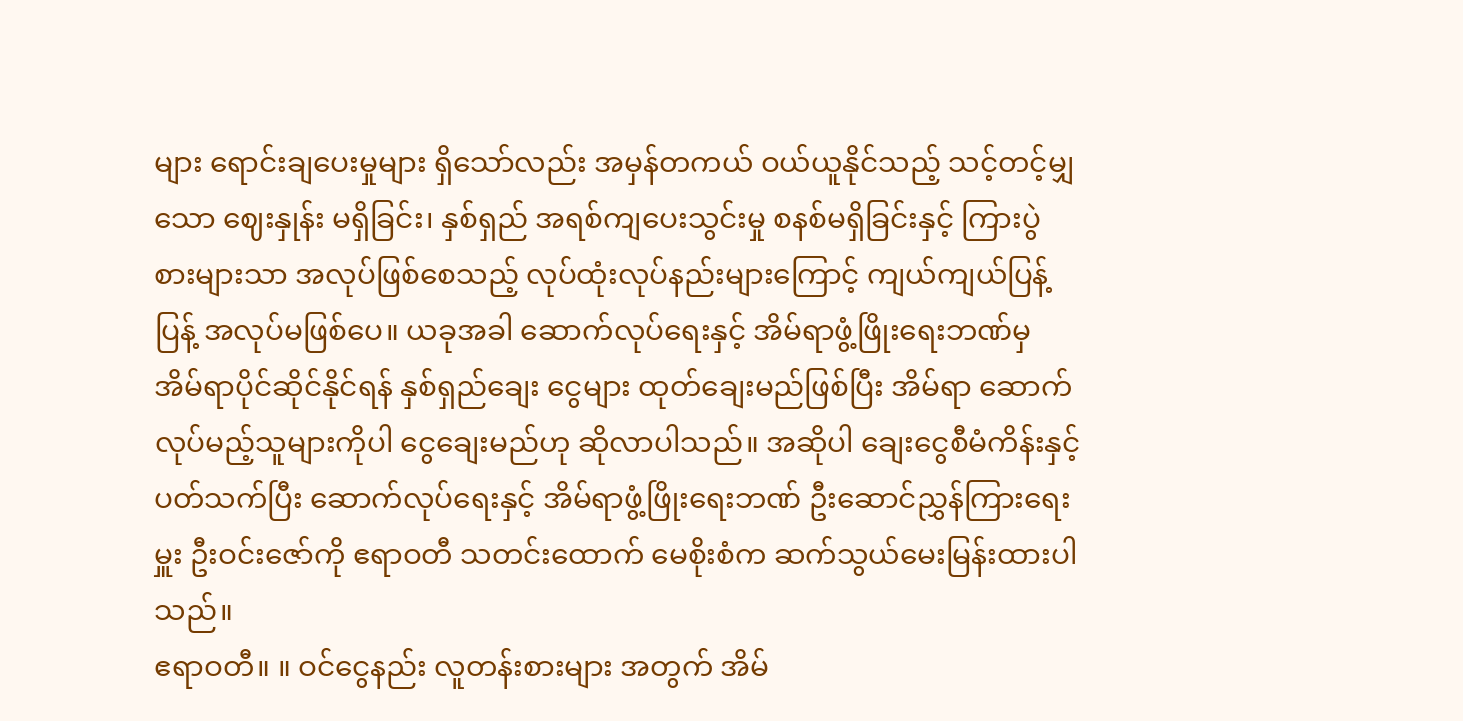များ ရောင်းချပေးမှုများ ရှိသော်လည်း အမှန်တကယ် ဝယ်ယူနိုင်သည့် သင့်တင့်မျှသော ဈေးနှုန်း မရှိခြင်း၊ နှစ်ရှည် အရစ်ကျပေးသွင်းမှု စနစ်မရှိခြင်းနှင့် ကြားပွဲစားများသာ အလုပ်ဖြစ်စေသည့် လုပ်ထုံးလုပ်နည်းများကြောင့် ကျယ်ကျယ်ပြန့်ပြန့် အလုပ်မဖြစ်ပေ။ ယခုအခါ ဆောက်လုပ်ရေးနှင့် အိမ်ရာဖွံ့ဖြိုးရေးဘဏ်မှ အိမ်ရာပိုင်ဆိုင်နိုင်ရန် နှစ်ရှည်ချေး ငွေများ ထုတ်ချေးမည်ဖြစ်ပြီး အိမ်ရာ ဆောက်လုပ်မည့်သူများကိုပါ ငွေချေးမည်ဟု ဆိုလာပါသည်။ အဆိုပါ ချေးငွေစီမံကိန်းနှင့် ပတ်သက်ပြီး ဆောက်လုပ်ရေးနှင့် အိမ်ရာဖွံ့ဖြိုးရေးဘဏ် ဦးဆောင်ညွှန်ကြားရေးမှူး ဦးဝင်းဇော်ကို ဧရာဝတီ သတင်းထောက် မေစိုးစံက ဆက်သွယ်မေးမြန်းထားပါသည်။
ဧရာဝတီ။ ။ ဝင်ငွေနည်း လူတန်းစားများ အတွက် အိမ်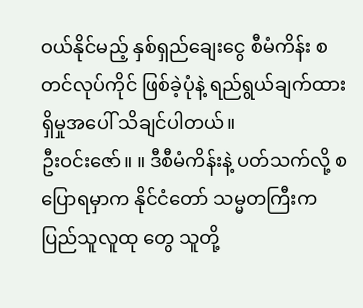ဝယ်နိုင်မည့် နှစ်ရှည်ချေးငွေ စီမံကိန်း စတင်လုပ်ကိုင် ဖြစ်ခဲ့ပုံနဲ့ ရည်ရွယ်ချက်ထားရှိမှုအပေါ် သိချင်ပါတယ်။
ဦးဝင်းဇော်။ ။ ဒီစီမံကိန်းနဲ့ ပတ်သက်လို့ စပြောရမှာက နိုင်ငံတော် သမ္မတကြီးက ပြည်သူလူထု တွေ သူတို့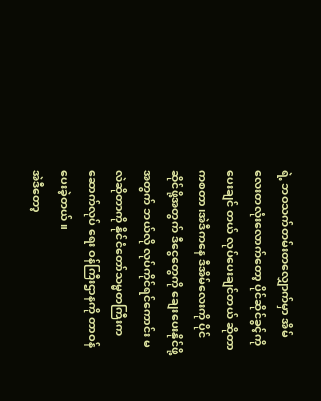ရဲ့ ဘဝသက်တမ်းတလျှောက်မှာ အိမ် လေးတလုံးလောက်တော့ ပိုင်ဆိုင်ခွင့်ကို ပေးချင် တယ် လုပ်ပေးချင်တယ် ဆိုတာကစတာ၊အဲဒီကနေ ဒီအိမ်လေးကို ပိုင်ဆိုင်ဖို့အတွက် ဒီငွေတွေကို ချေးပေးနိုင်ဖို့အတွက် ဘယ်လို လုပ်ကိုင်ရင်ကောင်း မလဲဆိုတာကို နိုင်ငံတော်သမ္မတကြီးက ဆောက်လုပ် ရေး ဝန်ကြီးဌာနကို တာဝန်ပေးခဲ့တယ်။
အဲဒီတော့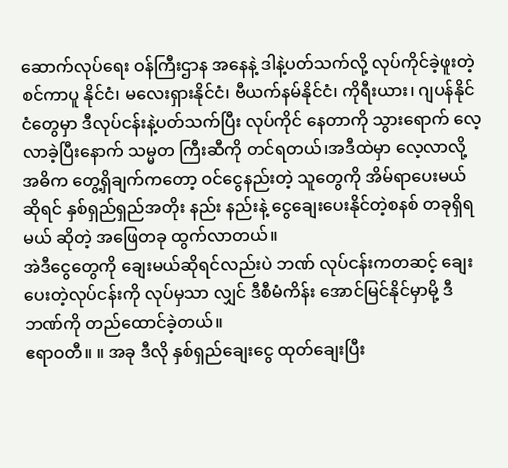ဆောက်လုပ်ရေး ဝန်ကြီးဌာန အနေနဲ့ ဒါနဲ့ပတ်သက်လို့ လုပ်ကိုင်ခဲ့ဖူးတဲ့ စင်ကာပူ နိုင်ငံ၊ မလေးရှားနိုင်ငံ၊ ဗီယက်နမ်နိုင်ငံ၊ ကိုရီးယား၊ ဂျပန်နိုင်ငံတွေမှာ ဒီလုပ်ငန်းနဲ့ပတ်သက်ပြီး လုပ်ကိုင် နေတာကို သွားရောက် လေ့လာခဲ့ပြီးနောက် သမ္မတ ကြီးဆီကို တင်ရတယ်၊အဒီထဲမှာ လေ့လာလို့ အဓိက တွေ့ရှိချက်ကတော့ ဝင်ငွေနည်းတဲ့ သူတွေကို အိမ်ရာပေးမယ်ဆိုရင် နှစ်ရှည်ရှည်အတိုး နည်း နည်းနဲ့ ငွေချေးပေးနိုင်တဲ့စနစ် တခုရှိရမယ် ဆိုတဲ့ အဖြေတခု ထွက်လာတယ်။
အဲဒီငွေတွေကို ချေးမယ်ဆိုရင်လည်းပဲ ဘဏ် လုပ်ငန်းကတဆင့် ချေးပေးတဲ့လုပ်ငန်းကို လုပ်မှသာ လျှင် ဒီစီမံကိန်း အောင်မြင်နိုင်မှာမို့ ဒီဘဏ်ကို တည်ထောင်ခဲ့တယ်။
ဧရာဝတီ။ ။ အခု ဒီလို နှစ်ရှည်ချေးငွေ ထုတ်ချေးပြီး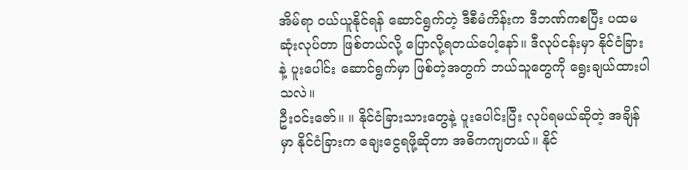အိမ်ရာ ဝယ်ယူနိုင်ရန် ဆောင်ရွက်တဲ့ ဒီစီမံကိန်းက ဒီဘဏ်ကစပြီး ပထမဆုံးလုပ်တာ ဖြစ်တယ်လို့ ပြောလို့ရတယ်ပေါ့နော်။ ဒီလုပ်ငန်းမှာ နိုင်ငံခြားနဲ့ ပူးပေါင်း ဆောင်ရွက်မှာ ဖြစ်တဲ့အတွက် ဘယ်သူတွေကို ရွေးချယ်ထားပါသလဲ။
ဦးဝင်းဇော်။ ။ နိုင်ငံခြားသားတွေနဲ့ ပူးပေါင်းပြီး လုပ်ရမယ်ဆိုတဲ့ အချိန်မှာ နိုင်ငံခြားက ချေးငွေရဖို့ဆိုတာ အဓိကကျတယ်။ နိုင်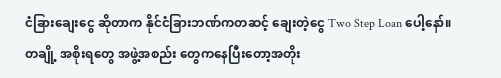ငံခြားချေးငွေ ဆိုတာက နိုင်ငံခြားဘဏ်ကတဆင့် ချေးတဲ့ငွေ Two Step Loan ပေါ့နော်။ တချို့ အစိုးရတွေ အဖွဲ့အစည်း တွေကနေပြီးတော့အတိုး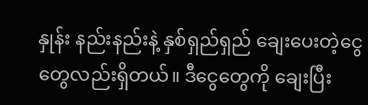နှုန်း နည်းနည်းနဲ့ နှစ်ရှည်ရှည် ချေးပေးတဲ့ငွေ တွေလည်းရှိတယ်။ ဒီငွေတွေကို ချေးပြီး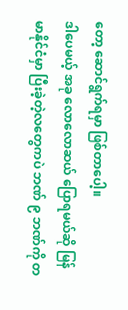တော့ ဆောင်ရွက်ရမှာ ဖြစ်တာပေါ့။
ဒါပေမယ့် အခု လောလောဆယ် ပြောရမယ်ဆို မြန်မာနိုင်ငံမှာ ပြီးခဲ့တဲ့လတွေကပဲ ဘဏ် ၉ ဘဏ်ကို တ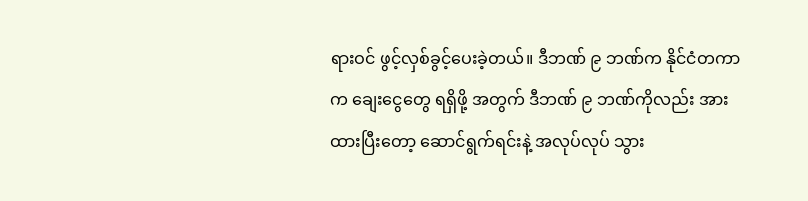ရားဝင် ဖွင့်လှစ်ခွင့်ပေးခဲ့တယ်။ ဒီဘဏ် ၉ ဘဏ်က နိုင်ငံတကာက ချေးငွေတွေ ရရှိဖို့ အတွက် ဒီဘဏ် ၉ ဘဏ်ကိုလည်း အားထားပြီးတော့ ဆောင်ရွက်ရင်းနဲ့ အလုပ်လုပ် သွား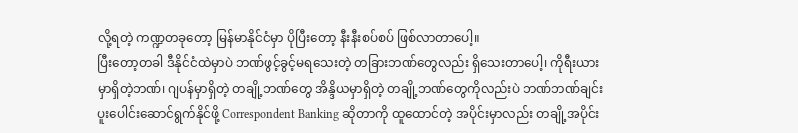လို့ရတဲ့ ကဏ္ဍတခုတော့ မြန်မာနိုင်ငံမှာ ပိုပြီးတော့ နီးနီးစပ်စပ် ဖြစ်လာတာပေါ့။
ပြီးတော့တခါ ဒီနိုင်ငံထဲမှာပဲ ဘဏ်ဖွင့်ခွင့်မရသေးတဲ့ တခြားဘဏ်တွေလည်း ရှိသေးတာပေါ့၊ ကိုရီးယားမှာရှိတဲ့ဘဏ်၊ ဂျပန်မှာရှိတဲ့ တချို့ဘဏ်တွေ အိန္ဒိယမှာရှိတဲ့ တချို့ဘဏ်တွေကိုလည်းပဲ ဘဏ်ဘဏ်ချင်း ပူးပေါင်းဆောင်ရွက်နိုင်ဖို့ Correspondent Banking ဆိုတာကို ထူထောင်တဲ့ အပိုင်းမှာလည်း တချို့အပိုင်း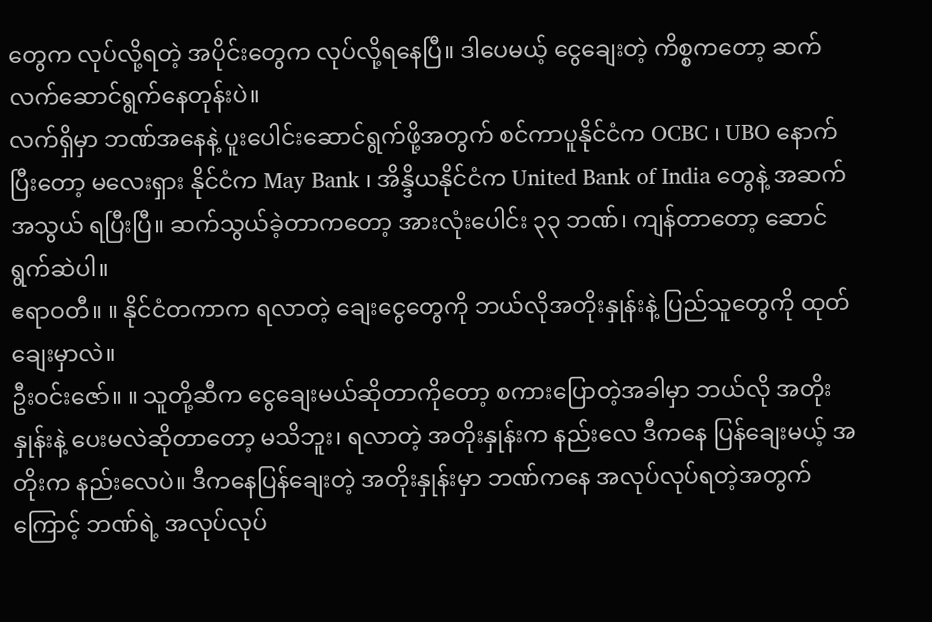တွေက လုပ်လို့ရတဲ့ အပိုင်းတွေက လုပ်လို့ရနေပြီ။ ဒါပေမယ့် ငွေချေးတဲ့ ကိစ္စကတော့ ဆက်လက်ဆောင်ရွက်နေတုန်းပဲ။
လက်ရှိမှာ ဘဏ်အနေနဲ့ ပူးပေါင်းဆောင်ရွက်ဖို့အတွက် စင်ကာပူနိုင်ငံက OCBC ၊ UBO နောက်ပြီးတော့ မလေးရှား နိုင်ငံက May Bank ၊ အိန္ဒိယနိုင်ငံက United Bank of India တွေနဲ့ အဆက်အသွယ် ရပြီးပြီ။ ဆက်သွယ်ခဲ့တာကတော့ အားလုံးပေါင်း ၃၃ ဘဏ်၊ ကျန်တာတော့ ဆောင်ရွက်ဆဲပါ။
ဧရာဝတီ။ ။ နိုင်ငံတကာက ရလာတဲ့ ချေးငွေတွေကို ဘယ်လိုအတိုးနှုန်းနဲ့ ပြည်သူတွေကို ထုတ်ချေးမှာလဲ။
ဦးဝင်းဇော်။ ။ သူတို့ဆီက ငွေချေးမယ်ဆိုတာကိုတော့ စကားပြောတဲ့အခါမှာ ဘယ်လို အတိုးနှုန်းနဲ့ ပေးမလဲဆိုတာတော့ မသိဘူး၊ ရလာတဲ့ အတိုးနှုန်းက နည်းလေ ဒီကနေ ပြန်ချေးမယ့် အတိုးက နည်းလေပဲ။ ဒီကနေပြန်ချေးတဲ့ အတိုးနှုန်းမှာ ဘဏ်ကနေ အလုပ်လုပ်ရတဲ့အတွက်ကြောင့် ဘဏ်ရဲ့ အလုပ်လုပ်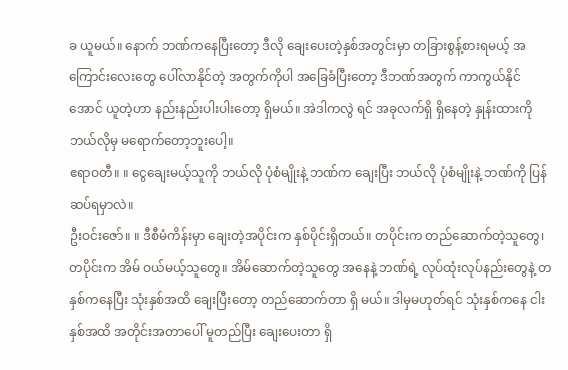ခ ယူမယ်။ နောက် ဘဏ်ကနေပြီးတော့ ဒီလို ချေးပေးတဲ့နှစ်အတွင်းမှာ တခြားစွန့်စားရမယ့် အကြောင်းလေးတွေ ပေါ်လာနိုင်တဲ့ အတွက်ကိုပါ အခြေခံပြီးတော့ ဒီဘဏ်အတွက် ကာကွယ်နိုင်အောင် ယူတဲ့ဟာ နည်းနည်းပါးပါးတော့ ရှိမယ်။ အဲဒါကလွဲ ရင် အခုလက်ရှိ ရှိနေတဲ့ နှုန်းထားကို ဘယ်လိုမှ မရောက်တော့ဘူးပေါ့။
ဧရာဝတီ။ ။ ငွေချေးမယ့်သူကို ဘယ်လို ပုံစံမျိုးနဲ့ ဘဏ်က ချေးပြီး ဘယ်လို ပုံစံမျိုးနဲ့ ဘဏ်ကို ပြန်ဆပ်ရမှာလဲ။
ဦးဝင်းဇော်။ ။ ဒီစီမံကိန်းမှာ ချေးတဲ့အပိုင်းက နှစ်ပိုင်းရှိတယ်။ တပိုင်းက တည်ဆောက်တဲ့သူတွေ၊ တပိုင်းက အိမ် ဝယ်မယ့်သူတွေ။ အိမ်ဆောက်တဲ့သူတွေ အနေနဲ့ ဘဏ်ရဲ့ လုပ်ထုံးလုပ်နည်းတွေနဲ့ တနှစ်ကနေပြီး သုံးနှစ်အထိ ချေးပြီးတော့ တည်ဆောက်တာ ရှိ မယ်။ ဒါမှမဟုတ်ရင် သုံးနှစ်ကနေ ငါးနှစ်အထိ အတိုင်းအတာပေါ် မူတည်ပြီး ချေးပေးတာ ရှိ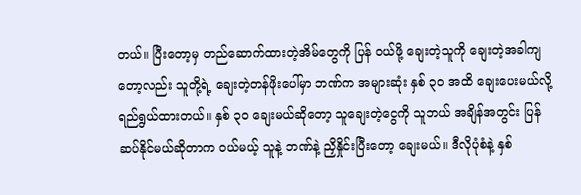တယ်။ ပြီးတော့မှ တည်ဆောက်ထားတဲ့အိမ်တွေကို ပြန် ဝယ်ဖို့ ချေးတဲ့သူကို ချေးတဲ့အခါကျတော့လည်း သူတို့ရဲ့ ချေးတဲ့တန်ဖိုးပေါ်မှာ ဘဏ်က အများဆုံး နှစ် ၃၀ အထိ ချေးပေးမယ်လို့ ရည်ရွယ်ထားတယ်။ နှစ် ၃၀ ချေးမယ်ဆိုတော့ သူချေးတဲ့ငွေကို သူဘယ် အချိန်အတွင်း ပြန်ဆပ်နိုင်မယ်ဆိုတာက ဝယ်မယ့် သူနဲ့ ဘဏ်နဲ့ ညှိနှိုင်းပြီးတော့ ချေးမယ်။ ဒီလိုပုံစံနဲ့ နှစ်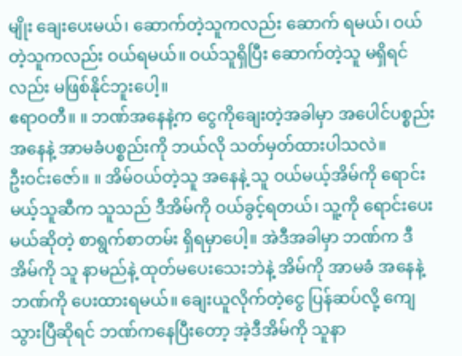မျိုး ချေးပေးမယ်၊ ဆောက်တဲ့သူကလည်း ဆောက် ရမယ်၊ ဝယ်တဲ့သူကလည်း ဝယ်ရမယ်။ ဝယ်သူရှိပြီး ဆောက်တဲ့သူ မရှိရင်လည်း မဖြစ်နိုင်ဘူးပေါ့။
ဧရာဝတီ။ ။ ဘဏ်အနေနဲ့က ငွေကိုချေးတဲ့အခါမှာ အပေါင်ပစ္စည်း အနေနဲ့ အာမခံပစ္စည်းကို ဘယ်လို သတ်မှတ်ထားပါသလဲ။
ဦးဝင်းဇော်။ ။ အိမ်ဝယ်တဲ့သူ အနေနဲ့ သူ ဝယ်မယ့်အိမ်ကို ရောင်းမယ့်သူဆီက သူသည် ဒီအိမ်ကို ဝယ်ခွင့်ရတယ်၊ သူ့ကို ရောင်းပေးမယ်ဆိုတဲ့ စာရွက်စာတမ်း ရှိရမှာပေါ့။ အဲဒီအခါမှာ ဘဏ်က ဒီအိမ်ကို သူ နာမည်နဲ့ ထုတ်မပေးသေးဘဲနဲ့ အိမ်ကို အာမခံ အနေနဲ့ ဘဏ်ကို ပေးထားရမယ်။ ချေးယူလိုက်တဲ့ငွေ ပြန်ဆပ်လို့ ကျေသွားပြီဆိုရင် ဘဏ်ကနေပြီးတော့ အဲ့ဒီအိမ်ကို သူနာ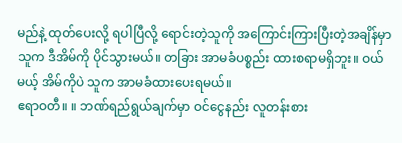မည်နဲ့ ထုတ်ပေးလို့ ရပါပြီလို့ ရောင်းတဲ့သူကို အကြောင်းကြားပြီးတဲ့အချိန်မှာ သူက ဒီအိမ်ကို ပိုင်သွားမယ်။ တခြား အာမခံပစ္စည်း ထားစရာမရှိဘူး။ ဝယ်မယ့် အိမ်ကိုပဲ သူက အာမခံထားပေးရမယ်။
ဧရာဝတီ။ ။ ဘဏ်ရည်ရွယ်ချက်မှာ ဝင်ငွေနည်း လူတန်းစား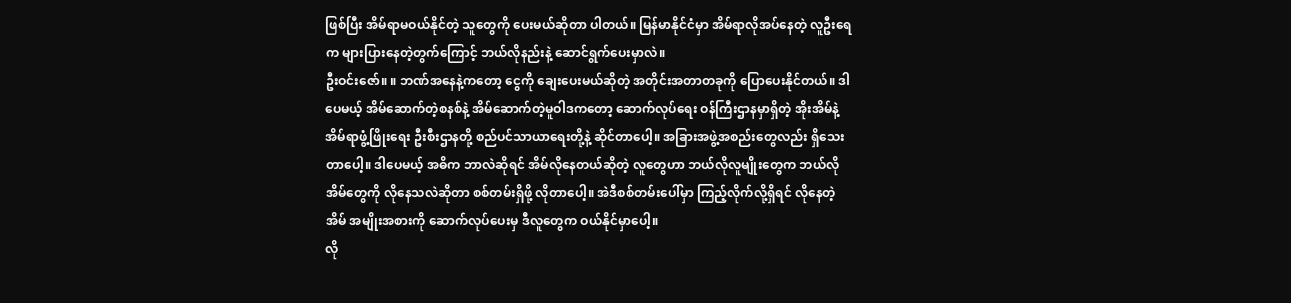ဖြစ်ပြီး အိမ်ရာမဝယ်နိုင်တဲ့ သူတွေကို ပေးမယ်ဆိုတာ ပါတယ်။ မြန်မာနိုင်ငံမှာ အိမ်ရာလိုအပ်နေတဲ့ လူဦးရေက များပြားနေတဲ့တွက်ကြောင့် ဘယ်လိုနည်းနဲ့ ဆောင်ရွက်ပေးမှာလဲ။
ဦးဝင်းဇော်။ ။ ဘဏ်အနေနဲ့ကတော့ ငွေကို ချေးပေးမယ်ဆိုတဲ့ အတိုင်းအတာတခုကို ပြောပေးနိုင်တယ်။ ဒါပေမယ့် အိမ်ဆောက်တဲ့စနစ်နဲ့ အိမ်ဆောက်တဲ့မူဝါဒကတော့ ဆောက်လုပ်ရေး ဝန်ကြီးဌာနမှာရှိတဲ့ အိုးအိမ်နဲ့ အိမ်ရာဖွံ့ဖြိုးရေး ဦးစီးဌာနတို့ စည်ပင်သာယာရေးတို့နဲ့ ဆိုင်တာပေါ့။ အခြားအဖွဲ့အစည်းတွေလည်း ရှိသေး တာပေါ့။ ဒါပေမယ့် အဓိက ဘာလဲဆိုရင် အိမ်လိုနေတယ်ဆိုတဲ့ လူတွေဟာ ဘယ်လိုလူမျိုးတွေက ဘယ်လို အိမ်တွေကို လိုနေသလဲဆိုတာ စစ်တမ်းရှိဖို့ လိုတာပေါ့။ အဲဒီစစ်တမ်းပေါ်မှာ ကြည့်လိုက်လို့ရှိရင် လိုနေတဲ့အိမ် အမျိုးအစားကို ဆောက်လုပ်ပေးမှ ဒီလူတွေက ဝယ်နိုင်မှာပေါ့။
လို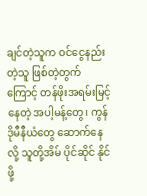ချင်တဲ့သူက ဝင်ငွေနည်းတဲ့သူ ဖြစ်တဲ့တွက် ကြောင့် တန်ဖိုးအရမ်းမြင့်နေတဲ့ အပါ့မန့်တွေ၊ ကွန်ဒိုမီနီယံတွေ ဆောက်နေလို့ သူတို့အိမ် ပိုင်ဆိုင် နိုင်ဖို့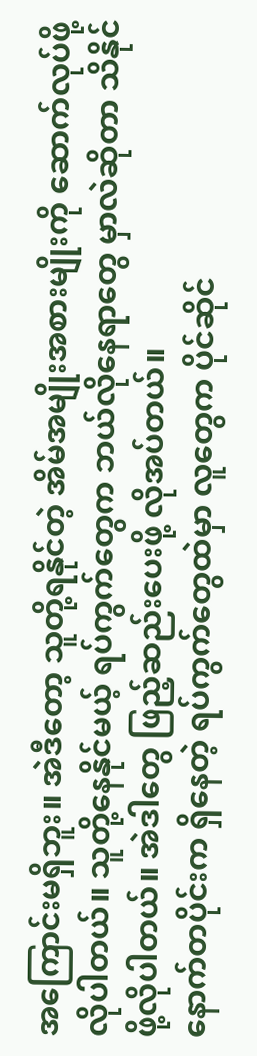အကြောင်းမရှိဘူး။ အဲဒီတော့ သူတို့ရနိုင်တဲ့ အိမ်အမျိုးအစားမျိုးကို ဆောက်လုပ်ဖို့ လိုပါတယ်။ သူတို့နေနိုင်မယ့် ရပ်ကွက်တွေက ဘယ်လိုနေရာတွေ မှာလဲဆိုတာ သိနိုင်ဖို့လိုပါတယ်။ အဲဒါတွေ ဖြည့်ဆည်းပေးဖို့ လိုအပ်တယ်။
နောက်တပိုင်းက ရှိနေတဲ့ ရပ်ကွက်တွေထဲမှာ လူတွေက ပိုင်ဆိုင်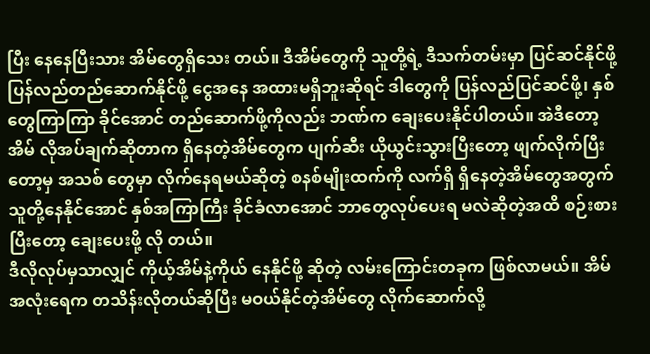ပြီး နေနေပြီးသား အိမ်တွေရှိသေး တယ်။ ဒီအိမ်တွေကို သူတို့ရဲ့ ဒီသက်တမ်းမှာ ပြင်ဆင်နိုင်ဖို့ ပြန်လည်တည်ဆောက်နိုင်ဖို့ ငွေအနေ အထားမရှိဘူးဆိုရင် ဒါတွေကို ပြန်လည်ပြင်ဆင်ဖို့၊ နှစ်တွေကြာကြာ ခိုင်အောင် တည်ဆောက်ဖို့ကိုလည်း ဘဏ်က ချေးပေးနိုင်ပါတယ်။ အဲဒီတော့ အိမ် လိုအပ်ချက်ဆိုတာက ရှိနေတဲ့အိမ်တွေက ပျက်ဆီး ယိုယွင်းသွားပြီးတော့ ဖျက်လိုက်ပြီးတော့မှ အသစ် တွေမှာ လိုက်နေရမယ်ဆိုတဲ့ စနစ်မျိုးထက်ကို လက်ရှိ ရှိနေတဲ့အိမ်တွေအတွက် သူတို့နေနိုင်အောင် နှစ်အကြာကြီး ခိုင်ခံလာအောင် ဘာတွေလုပ်ပေးရ မလဲဆိုတဲ့အထိ စဉ်းစားပြီးတော့ ချေးပေးဖို့ လို တယ်။
ဒီလိုလုပ်မှသာလျှင် ကိုယ့်အိမ်နဲ့ကိုယ် နေနိုင်ဖို့ ဆိုတဲ့ လမ်းကြောင်းတခုက ဖြစ်လာမယ်။ အိမ်အလုံးရေက တသိန်းလိုတယ်ဆိုပြီး မဝယ်နိုင်တဲ့အိမ်တွေ လိုက်ဆောက်လို့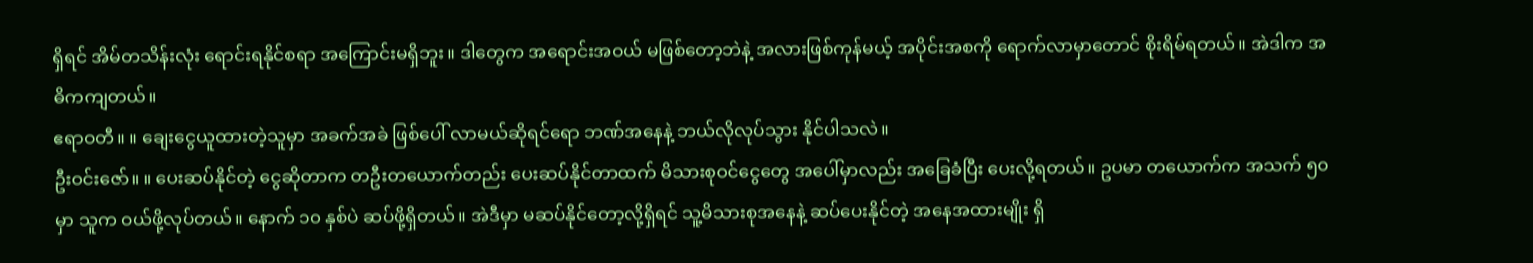ရှိရင် အိမ်တသိန်းလုံး ရောင်းရနိုင်စရာ အကြောင်းမရှိဘူး။ ဒါတွေက အရောင်းအဝယ် မဖြစ်တော့ဘဲနဲ့ အလားဖြစ်ကုန်မယ့် အပိုင်းအစကို ရောက်လာမှာတောင် စိုးရိမ်ရတယ်။ အဲဒါက အဓိကကျတယ်။
ဧရာဝတီ။ ။ ချေးငွေယူထားတဲ့သူမှာ အခက်အခဲ ဖြစ်ပေါ် လာမယ်ဆိုရင်ရော ဘဏ်အနေနဲ့ ဘယ်လိုလုပ်သွား နိုင်ပါသလဲ။
ဦးဝင်းဇော်။ ။ ပေးဆပ်နိုင်တဲ့ ငွေဆိုတာက တဦးတယောက်တည်း ပေးဆပ်နိုင်တာထက် မိသားစုဝင်ငွေတွေ အပေါ်မှာလည်း အခြေခံပြီး ပေးလို့ရတယ်။ ဥပမာ တယောက်က အသက် ၅၀ မှာ သူက ဝယ်ဖို့လုပ်တယ်။ နောက် ၁၀ နှစ်ပဲ ဆပ်ဖို့ရှိတယ်။ အဲဒီမှာ မဆပ်နိုင်တော့လို့ရှိရင် သူ့မိသားစုအနေနဲ့ ဆပ်ပေးနိုင်တဲ့ အနေအထားမျိုး ရှိ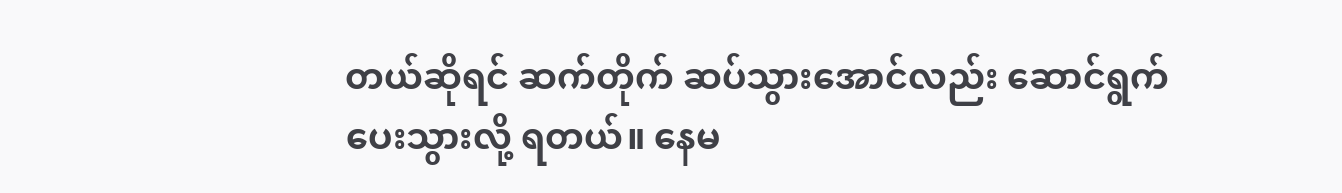တယ်ဆိုရင် ဆက်တိုက် ဆပ်သွားအောင်လည်း ဆောင်ရွက်ပေးသွားလို့ ရတယ်။ နေမ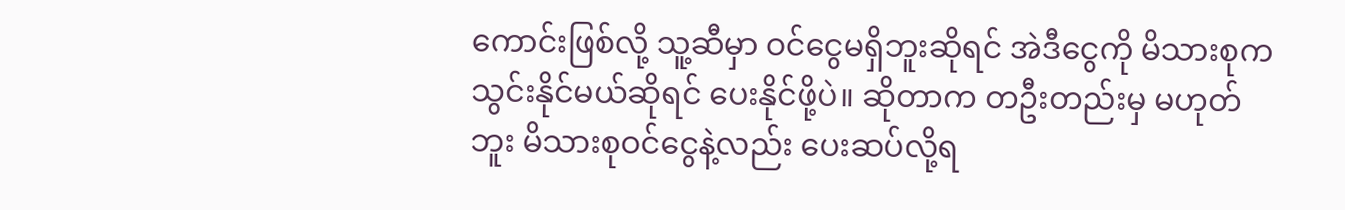ကောင်းဖြစ်လို့ သူ့ဆီမှာ ဝင်ငွေမရှိဘူးဆိုရင် အဲဒီငွေကို မိသားစုက သွင်းနိုင်မယ်ဆိုရင် ပေးနိုင်ဖို့ပဲ။ ဆိုတာက တဦးတည်းမှ မဟုတ်ဘူး မိသားစုဝင်ငွေနဲ့လည်း ပေးဆပ်လို့ရ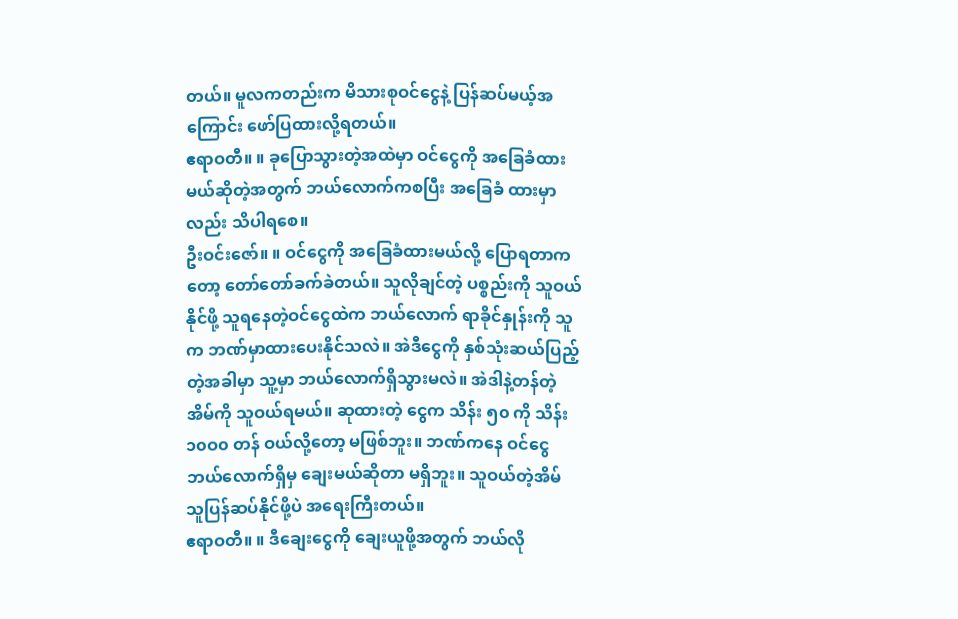တယ်။ မူလကတည်းက မိသားစုဝင်ငွေနဲ့ ပြန်ဆပ်မယ့်အကြောင်း ဖော်ပြထားလို့ရတယ်။
ဧရာဝတီ။ ။ ခုပြောသွားတဲ့အထဲမှာ ဝင်ငွေကို အခြေခံထားမယ်ဆိုတဲ့အတွက် ဘယ်လောက်ကစပြီး အခြေခံ ထားမှာလည်း သိပါရစေ။
ဦးဝင်းဇော်။ ။ ဝင်ငွေကို အခြေခံထားမယ်လို့ ပြောရတာကတော့ တော်တော်ခက်ခဲတယ်။ သူလိုချင်တဲ့ ပစ္စည်းကို သူဝယ်နိုင်ဖို့ သူရနေတဲ့ဝင်ငွေထဲက ဘယ်လောက် ရာခိုင်နှုန်းကို သူက ဘဏ်မှာထားပေးနိုင်သလဲ။ အဲဒီငွေကို နှစ်သုံးဆယ်ပြည့်တဲ့အခါမှာ သူ့မှာ ဘယ်လောက်ရှိသွားမလဲ။ အဲဒါနဲ့တန်တဲ့အိမ်ကို သူဝယ်ရမယ်။ ဆုထားတဲ့ ငွေက သိန်း ၅၀ ကို သိန်း ၁၀ဝ၀ တန် ဝယ်လို့တော့ မဖြစ်ဘူး။ ဘဏ်ကနေ ဝင်ငွေဘယ်လောက်ရှိမှ ချေးမယ်ဆိုတာ မရှိဘူး။ သူဝယ်တဲ့အိမ် သူပြန်ဆပ်နိုင်ဖို့ပဲ အရေးကြီးတယ်။
ဧရာဝတီ။ ။ ဒီချေးငွေကို ချေးယူဖို့အတွက် ဘယ်လို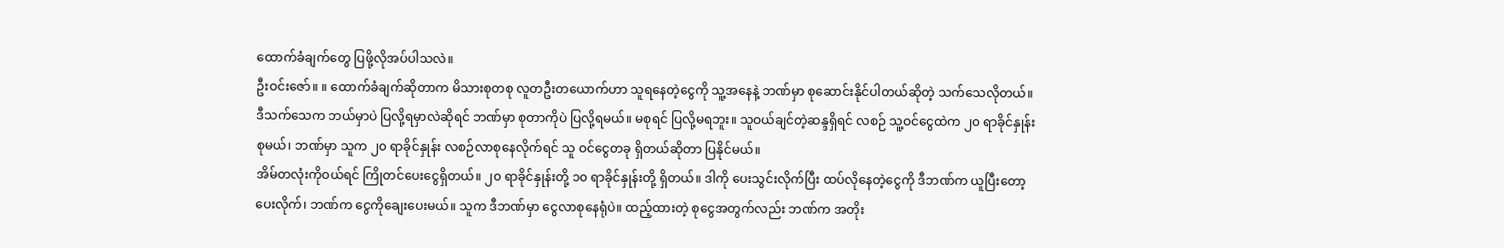ထောက်ခံချက်တွေ ပြဖို့လိုအပ်ပါသလဲ။
ဦးဝင်းဇော်။ ။ ထောက်ခံချက်ဆိုတာက မိသားစုတစု လူတဦးတယောက်ဟာ သူရနေတဲ့ငွေကို သူ့အနေနဲ့ ဘဏ်မှာ စုဆောင်းနိုင်ပါတယ်ဆိုတဲ့ သက်သေလိုတယ်။ ဒီသက်သေက ဘယ်မှာပဲ ပြလို့ရမှာလဲဆိုရင် ဘဏ်မှာ စုတာကိုပဲ ပြလို့ရမယ်။ မစုရင် ပြလို့မရဘူး။ သူဝယ်ချင်တဲ့ဆန္ဒရှိရင် လစဉ် သူ့ဝင်ငွေထဲက ၂၀ ရာခိုင်နှုန်း စုမယ်၊ ဘဏ်မှာ သူက ၂၀ ရာခိုင်နှုန်း လစဉ်လာစုနေလိုက်ရင် သူ ဝင်ငွေတခု ရှိတယ်ဆိုတာ ပြနိုင်မယ်။
အိမ်တလုံးကိုဝယ်ရင် ကြိုတင်ပေးငွေရှိတယ်။ ၂၀ ရာခိုင်နှုန်းတို့ ၁၀ ရာခိုင်နှုန်းတို့ ရှိတယ်။ ဒါကို ပေးသွင်းလိုက်ပြီး ထပ်လိုနေတဲ့ငွေကို ဒီဘဏ်က ယူပြီးတော့ ပေးလိုက်၊ ဘဏ်က ငွေကိုချေးပေးမယ်။ သူက ဒီဘဏ်မှာ ငွေလာစုနေရုံပဲ။ ထည့်ထားတဲ့ စုငွေအတွက်လည်း ဘဏ်က အတိုး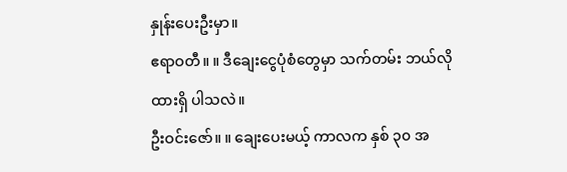နှုန်းပေးဦးမှာ။
ဧရာဝတီ။ ။ ဒီချေးငွေပုံစံတွေမှာ သက်တမ်း ဘယ်လိုထားရှိ ပါသလဲ။
ဦးဝင်းဇော်။ ။ ချေးပေးမယ့် ကာလက နှစ် ၃၀ အ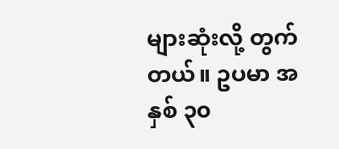များဆုံးလို့ တွက်တယ်။ ဥပမာ အနှစ် ၃၀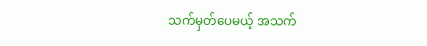သက်မှတ်ပေမယ့် အသက်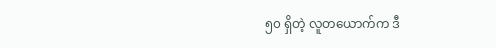၅၀ ရှိတဲ့ လူတယောက်က ဒီ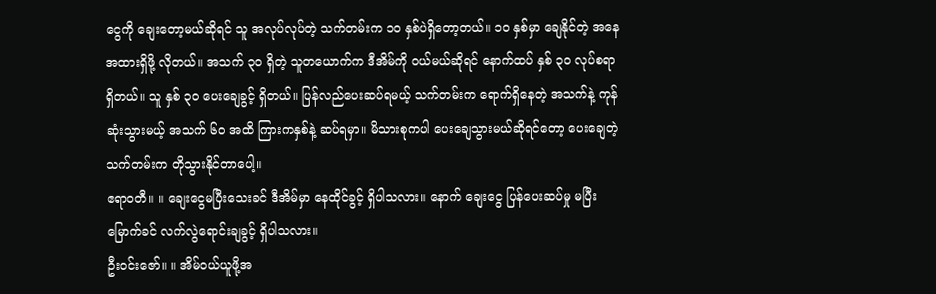ငွေကို ချေးတော့မယ်ဆိုရင် သူ အလုပ်လုပ်တဲ့ သက်တမ်းက ၁၀ နှစ်ပဲရှိတော့တယ်။ ၁၀ နှစ်မှာ ချေနိုင်တဲ့ အနေအထားရှိဖို့ လိုတယ်။ အသက် ၃၀ ရှိတဲ့ သူတယောက်က ဒီအိမ်ကို ဝယ်မယ်ဆိုရင် နောက်ထပ် နှစ် ၃၀ လုပ်စရာရှိတယ်။ သူ နှစ် ၃၀ ပေးချေခွင့် ရှိတယ်။ ပြန်လည်ပေးဆပ်ရမယ့် သက်တမ်းက ရောက်ရှိနေတဲ့ အသက်နဲ့ ကုန်ဆုံးသွားမယ့် အသက် ၆၀ အထိ ကြားကနှစ်နဲ့ ဆပ်ရမှာ။ မိသားစုကပါ ပေးချေသွားမယ်ဆိုရင်တော့ ပေးချေတဲ့ သက်တမ်းက တိုသွားနိုင်တာပေါ့။
ဧရာဝတီ။ ။ ချေးငွေမပြီးသေးခင် ဒီအိမ်မှာ နေထိုင်ခွင့် ရှိပါသလား။ နောက် ချေးငွေ ပြန်ပေးဆပ်မှု မပြီးမြောက်ခင် လက်လွဲရောင်းချခွင့် ရှိပါသလား။
ဦးဝင်းဇော်။ ။ အိမ်ဝယ်ယူဖို့အ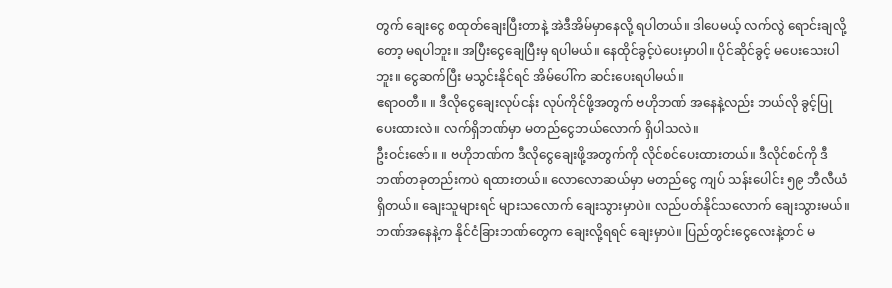တွက် ချေးငွေ စထုတ်ချေးပြီးတာနဲ့ အဲဒီအိမ်မှာနေလို့ ရပါတယ်။ ဒါပေမယ့် လက်လွဲ ရောင်းချလို့တော့ မရပါဘူး။ အပြီးငွေချေပြီးမှ ရပါမယ်။ နေထိုင်ခွင့်ပဲပေးမှာပါ။ ပိုင်ဆိုင်ခွင့် မပေးသေးပါဘူး။ ငွေဆက်ပြီး မသွင်းနိုင်ရင် အိမ်ပေါ်က ဆင်းပေးရပါမယ်။
ဧရာဝတီ။ ။ ဒီလိုငွေချေးလုပ်ငန်း လုပ်ကိုင်ဖို့အတွက် ဗဟိုဘဏ် အနေနဲ့လည်း ဘယ်လို ခွင့်ပြုပေးထားလဲ။ လက်ရှိဘဏ်မှာ မတည်ငွေဘယ်လောက် ရှိပါသလဲ။
ဦးဝင်းဇော်။ ။ ဗဟိုဘဏ်က ဒီလိုငွေချေးဖို့အတွက်ကို လိုင်စင်ပေးထားတယ်။ ဒီလိုင်စင်ကို ဒီဘဏ်တခုတည်းကပဲ ရထားတယ်။ လောလောဆယ်မှာ မတည်ငွေ ကျပ် သန်းပေါင်း ၅၉ ဘီလီယံရှိတယ်။ ချေးသူများရင် များသလောက် ချေးသွားမှာပဲ။ လည်ပတ်နိုင်သလောက် ချေးသွားမယ်။ ဘဏ်အနေနဲ့က နိုင်ငံခြားဘဏ်တွေက ချေးလို့ရရင် ချေးမှာပဲ။ ပြည်တွင်းငွေလေးနဲ့တင် မ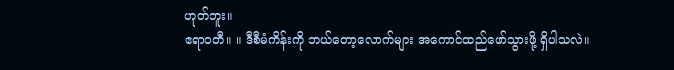ဟုတ်ဘူး။
ဧရာဝတီ။ ။ ဒီစီမံကိန်းကို ဘယ်တော့လောက်များ အကောင်ထည်ဖော်သွားဖို့ ရှိပါသလဲ။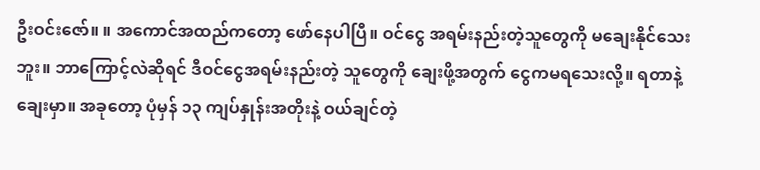ဦးဝင်းဇော်။ ။ အကောင်အထည်ကတော့ ဖော်နေပါပြီ။ ဝင်ငွေ အရမ်းနည်းတဲ့သူတွေကို မချေးနိုင်သေးဘူး။ ဘာကြောင့်လဲဆိုရင် ဒီဝင်ငွေအရမ်းနည်းတဲ့ သူတွေကို ချေးဖို့အတွက် ငွေကမရသေးလို့။ ရတာနဲ့ ချေးမှာ။ အခုတော့ ပုံမှန် ၁၃ ကျပ်နှုန်းအတိုးနဲ့ ဝယ်ချင်တဲ့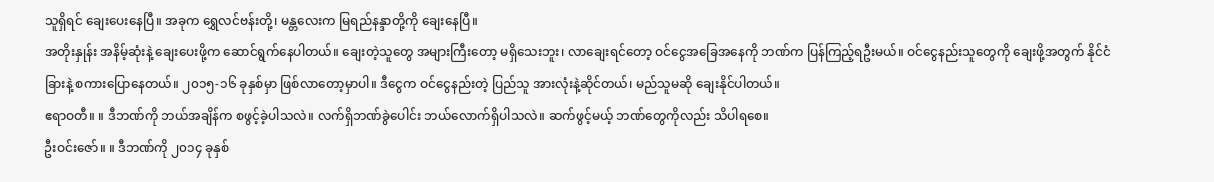သူရှိရင် ချေးပေးနေပြီ။ အခုက ရွှေလင်ဗန်းတို့၊ မန္တလေးက မြရည်နန္ဒာတို့ကို ချေးနေပြီ။
အတိုးနှုန်း အနိမ့်ဆုံးနဲ့ ချေးပေးဖို့က ဆောင်ရွက်နေပါတယ်။ ချေးတဲ့သူတွေ အများကြီးတော့ မရှိသေးဘူး၊ လာချေးရင်တော့ ဝင်ငွေအခြေအနေကို ဘဏ်က ပြန်ကြည့်ရဦးမယ်။ ဝင်ငွေနည်းသူတွေကို ချေးဖို့အတွက် နိုင်ငံခြားနဲ့ စကားပြောနေတယ်။ ၂၀၁၅-၁၆ ခုနှစ်မှာ ဖြစ်လာတော့မှာပါ။ ဒီငွေက ဝင်ငွေနည်းတဲ့ ပြည်သူ အားလုံးနဲ့ဆိုင်တယ်၊ မည်သူမဆို ချေးနိုင်ပါတယ်။
ဧရာဝတီ။ ။ ဒီဘဏ်ကို ဘယ်အချိန်က စဖွင့်ခဲ့ပါသလဲ။ လက်ရှိဘဏ်ခွဲပေါင်း ဘယ်လောက်ရှိပါသလဲ။ ဆက်ဖွင့်မယ့် ဘဏ်တွေကိုလည်း သိပါရစေ။
ဦးဝင်းဇော်။ ။ ဒီဘဏ်ကို ၂၀၁၄ ခုနှစ်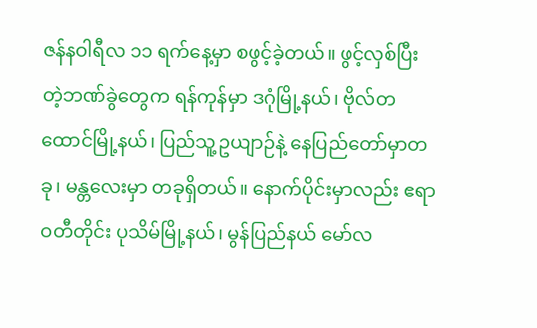ဇန်နဝါရီလ ၁၁ ရက်နေ့မှာ စဖွင့်ခဲ့တယ်။ ဖွင့်လှစ်ပြီးတဲ့ဘဏ်ခွဲတွေက ရန်ကုန်မှာ ဒဂုံမြို့နယ်၊ ဗိုလ်တထောင်မြို့နယ်၊ ပြည်သူ့ဥယျာဉ်နဲ့ နေပြည်တော်မှာတခု၊ မန္တလေးမှာ တခုရှိတယ်။ နောက်ပိုင်းမှာလည်း ဧရာဝတီတိုင်း ပုသိမ်မြို့နယ်၊ မွန်ပြည်နယ် မော်လ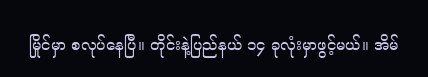မြိုင်မှာ စလုပ်နေပြီ။ တိုင်းနဲ့ပြည်နယ် ၁၄ ခုလုံးမှာဖွင့်မယ်။ အိမ်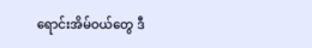ရောင်းအိမ်ဝယ်တွေ ဒီ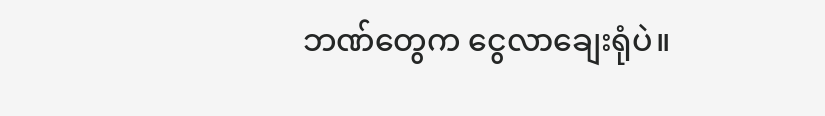ဘဏ်တွေက ငွေလာချေးရုံပဲ။